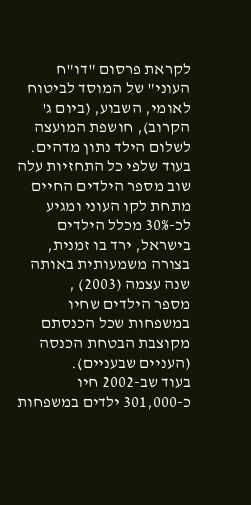לקראת פרסום "דו"ח העוני" של המוסד לביטוח לאומי, השבוע, (ביום ג' הקרוב), חושפת המועצה לשלום הילד נתון מדהים.
בעוד שלפי כל התחזיות עלה שוב מספר הילדים החיים מתחת לקו העוני ומגיע לכ-30% מכלל הילדים בישראל, ירד בו זמנית, בצורה משמעותית באותה שנה עצמה (2003) ,
מספר הילדים שחיו במשפחות שכל הכנסתם מקוצבת הבטחת הכנסה (העניים שבעניים).
בעוד שב-2002 חיו כ-301,000 ילדים במשפחות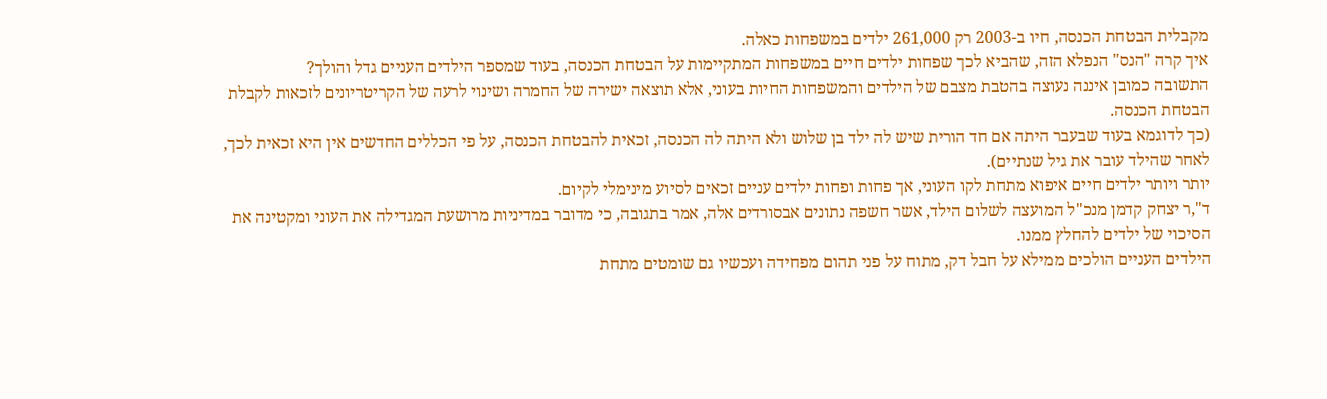מקבלית הבטחת הכנסה, חיו ב-2003 רק 261,000 ילדים במשפחות כאלה.
איך קרה "הנס" הנפלא הזה, שהביא לכך שפחות ילדים חיים במשפחות המתקיימות על הבטחת הכנסה, בעוד שמספר הילדים העניים גדל והולך?
התשובה כמובן איננה נעוצה בהטבת מצבם של הילדים והמשפחות החיות בעוני, אלא תוצאה ישירה של החמרה ושינוי לרעה של הקריטריונים לזכאות לקבלת הבטחת הכנסה.
(כך לדוגמא בעוד שבעבר היתה אם חד הורית שיש לה ילד בן שלוש ולא היתה לה הכנסה, זכאית להבטחת הכנסה, על פי הכללים החדשים אין היא זכאית לכך, לאחר שהילד עובר את גיל שנתיים).
יותר ויותר ילדים חיים איפוא מתחת לקו העוני, אך פחות ופחות ילדים עניים זכאים לסיוע מינימלי לקיום.
ד",ר יצחק קדמן מנכ"ל המועצה לשלום הילד, אשר חשפה נתונים אבסורדים אלה, אמר בתגובה, כי מדובר במדיניות מרושעת המגדילה את העוני ומקטינה את הסיכוי של ילדים להחלץ ממנו.
הילדים העניים הולכים ממילא על חבל דק, מתוח על פני תהום מפחידה ועכשיו גם שומטים מתחת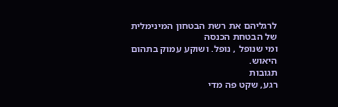לרגליהם את רשת הבטחון המינימלית של הבטחת הכנסה
ומי שנופל , נופל. ושוקע עמוק בתהום היאוש.
תגובות
רגע, שקט פה מדי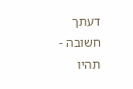דעתך חשובה - תהיו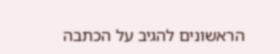הראשונים להגיב על הכתבה